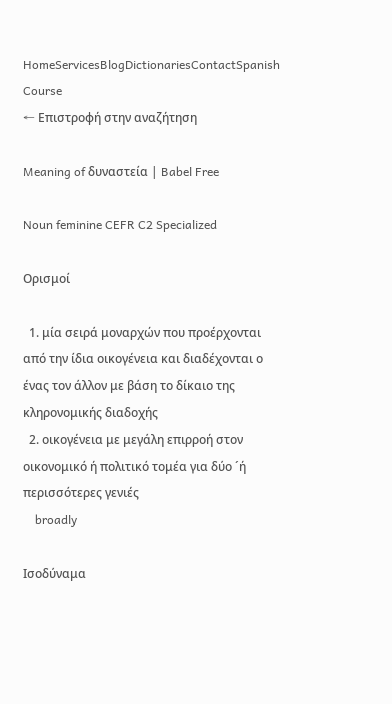HomeServicesBlogDictionariesContactSpanish Course
← Επιστροφή στην αναζήτηση

Meaning of δυναστεία | Babel Free

Noun feminine CEFR C2 Specialized

Ορισμοί

  1. μία σειρά μοναρχών που προέρχονται από την ίδια οικογένεια και διαδέχονται ο ένας τον άλλον με βάση το δίκαιο της κληρονομικής διαδοχής
  2. οικογένεια με μεγάλη επιρροή στον οικονομικό ή πολιτικό τομέα για δύο ´ή περισσότερες γενιές
    broadly

Ισοδύναμα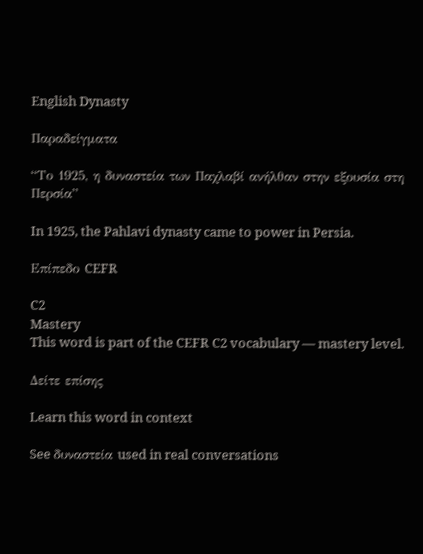English Dynasty

Παραδείγματα

“Το 1925, η δυναστεία των Παχλαβί ανήλθαν στην εξουσία στη Περσία”

In 1925, the Pahlavi dynasty came to power in Persia.

Επίπεδο CEFR

C2
Mastery
This word is part of the CEFR C2 vocabulary — mastery level.

Δείτε επίσης

Learn this word in context

See δυναστεία used in real conversations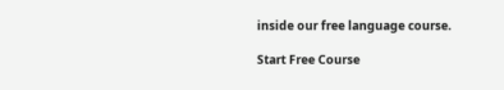inside our free language course.

Start Free Course